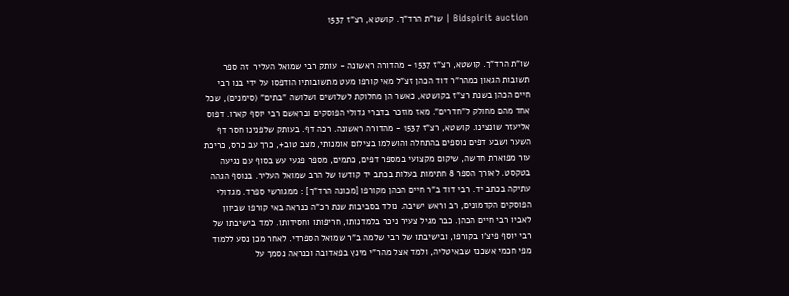Bidspirit auction | שו”ת הרד”ך. קושטא, רצ”ז 1537


שו”ת הרד”ך. קושטא, רצ”ז 1537 - מהדורה ראשונה - עותק רבי שמואל העליר  זה ספר תשובות הגאון כמהר”ר דוד הכהן זצ”ל מאי קורפו מעט מתשובותיו הודפסו על ידי בנו רבי חיים הכהן בשנת רצ”ז בקושטא, כאשר הן מחלוקת לשלושים ושלושה ”בתים” (סימנים), שכל אחד מהם מחולק ל”חדרים”. מאז מוזכר בדברי גדולי הפוסקים ובראשם רבי יוסף קארו. דפוס אליעזר שונצינו. קושטא, רצ”ז 1537 - מהדורה ראשונה. רכה דף. בעותק שלפנינו חסר דף השער ושבע דפים נוספים בהתחלה והושלמו בצילום אומנותי, מצב טוב+, כרך עב כרס, כריכת עור מפוארת חדשה, שיקום מקצועי במספר דפים, כתמים, מספר פגעי עש בסוף עם נגיעה בטקסט. לאורך הספר 8 חתימות בעלות בכתב יד קודשו של הרב שמואל העליר. בנוסף הגהה עתיקה בכתב יד. רבי דוד ב”ר חיים הכהן מקורפו [מכונה הרד”ך] : ממגורשי ספרד. מגדולי הפוסקים הקדמונים, רב וראש ישיבה. נולד בסביבות שנת רכ”ה כנראה באי קורפו שביוון לאביו רבי חיים הכהן. כבר מגיל צעיר ניכר בלמדנותו, חריפותו וחסידותו. למד בישיבתו של רבי יוסף פיצ'ו בקורפו, ובישיבתו של רבי שלמה ב”ר שמואל הספרדי. לאחר מכן נסע ללמוד מפי חכמי אשכנז שבאיטליה, ולמד אצל מהר”י מינץ בפאדובה וכנראה נסמך על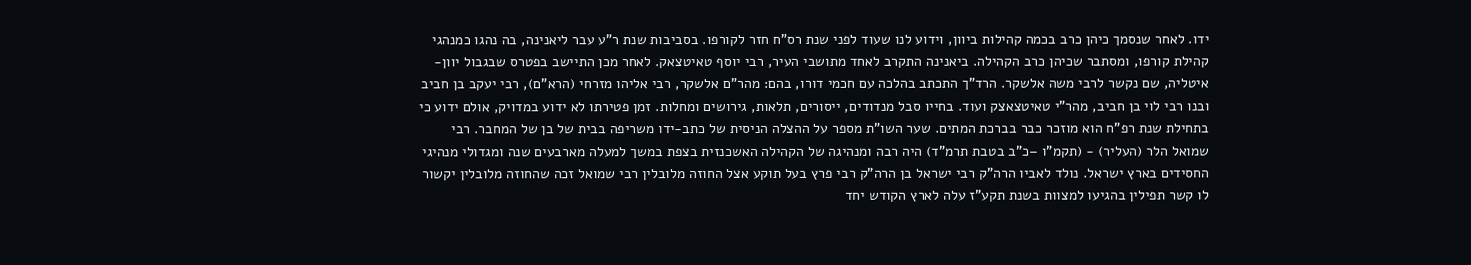ידו. לאחר שנסמך כיהן כרב בכמה קהילות ביוון, וידוע לנו שעוד לפני שנת רס”ח חזר לקורפו. בסביבות שנת ר”ע עבר ליאנינה, בה נהגו כמנהגי קהילת קורפו, ומסתבר שכיהן כרב הקהילה. ביאנינה התקרב לאחד מתושבי העיר, רבי יוסף טאיטצאק. לאחר מכן התיישב בפטרס שבגבול יוון-איטליה, שם נקשר לרבי משה אלשקר. הרד”ך התכתב בהלכה עם חכמי דורו, בהם: מהר”ם אלשקר, רבי אליהו מזרחי (הרא”ם), רבי יעקב בן חביב ובנו רבי לוי בן חביב, מהר”י טאיטצאצק ועוד. בחייו סבל מנדודים, ייסורים, תלאות, גירושים ומחלות. זמן פטירתו לא ידוע במדויק, אולם ידוע כי בתחילת שנת רפ”ח הוא מוזכר כבר בברכת המתים. שער השו”ת מספר על ההצלה הניסית של כתב-ידו משריפה בבית של בן של המחבר. רבי שמואל הלר (העליר) - (תקמ”ו –כ”ב בטבת תרמ”ד) היה רבה ומנהיגה של הקהילה האשכנזית בצפת במשך למעלה מארבעים שנה ומגדולי מנהיגי החסידים בארץ ישראל. נולד לאביו הרה”ק רבי ישראל בן הרה”ק רבי פרץ בעל תוקע אצל החוזה מלובלין רבי שמואל זכה שהחוזה מלובלין יקשור לו קשר תפילין בהגיעו למצוות בשנת תקע”ז עלה לארץ הקודש יחד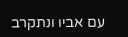עם אביו ונתקרב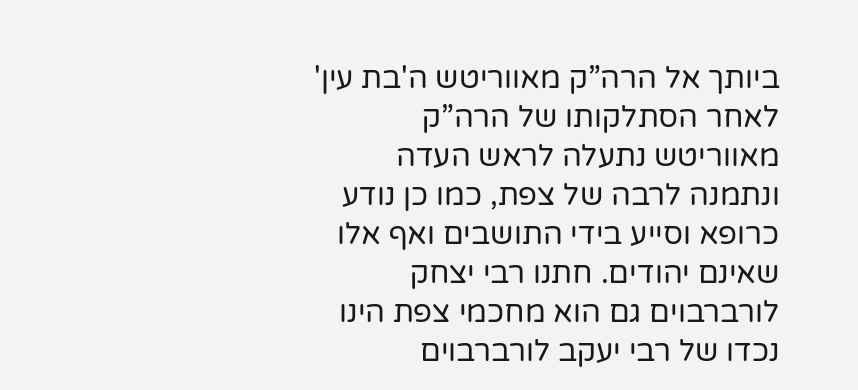ביותך אל הרה”ק מאווריטש ה'בת עין' לאחר הסתלקותו של הרה”ק מאווריטש נתעלה לראש העדה ונתמנה לרבה של צפת, כמו כן נודע כרופא וסייע בידי התושבים ואף אלו שאינם יהודים. חתנו רבי יצחק לורברבוים גם הוא מחכמי צפת הינו נכדו של רבי יעקב לורברבוים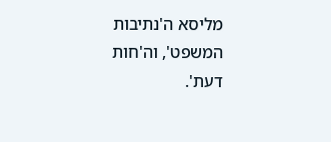מליסא ה'נתיבות המשפט', וה'חות דעת'.